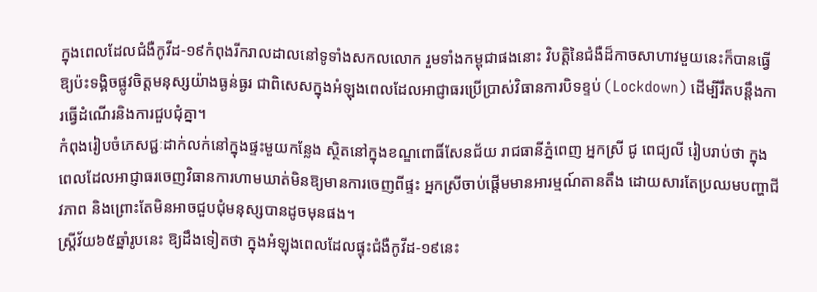ក្នុងពេលដែលជំងឺកូវីដ-១៩កំពុងរីករាលដាលនៅទូទាំងសកលលោក រួមទាំងកម្ពុជាផងនោះ វិបត្តិនៃជំងឺដ៏កាចសាហាវមួយនេះក៏បានធ្វើឱ្យប៉ះទង្គិចផ្លូវចិត្តមនុស្សយ៉ាងធ្ងន់ធ្ងរ ជាពិសេសក្នុងអំឡុងពេលដែលអាជ្ញាធរប្រើប្រាស់វិធានការបិទខ្ទប់ (Lockdown) ដើម្បីរឹតបន្តឹងការធ្វើដំណើរនិងការជួបជុំគ្នា។
កំពុងរៀបចំភេសជ្ជៈដាក់លក់នៅក្នុងផ្ទះមួយកន្លែង ស្ថិតនៅក្នុងខណ្ឌពោធិ៍សែនជ័យ រាជធានីភ្នំពេញ អ្នកស្រី ជូ ពេជ្យលី រៀបរាប់ថា ក្នុងពេលដែលអាជ្ញាធរចេញវិធានការហាមឃាត់មិនឱ្យមានការចេញពីផ្ទះ អ្នកស្រីចាប់ផ្តើមមានអារម្មណ៍តានតឹង ដោយសារតែប្រឈមបញ្ហាជីវភាព និងព្រោះតែមិនអាចជួបជុំមនុស្សបានដូចមុនផង។
ស្ត្រីវ័យ៦៥ឆ្នាំរូបនេះ ឱ្យដឹងទៀតថា ក្នុងអំឡុងពេលដែលផ្ទុះជំងឺកូវីដ-១៩នេះ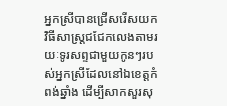អ្នកស្រីបានជ្រើសរើសយកវិធីសាស្ត្រជជែកលេងតាមរយៈទូរសព្ទជាមួយកូនៗរបស់អ្នកស្រីដែលនៅឯខេត្តកំពង់ឆ្នាំង ដើម្បីសាកសួរសុ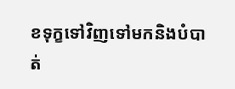ខទុក្ខទៅវិញទៅមកនិងបំបាត់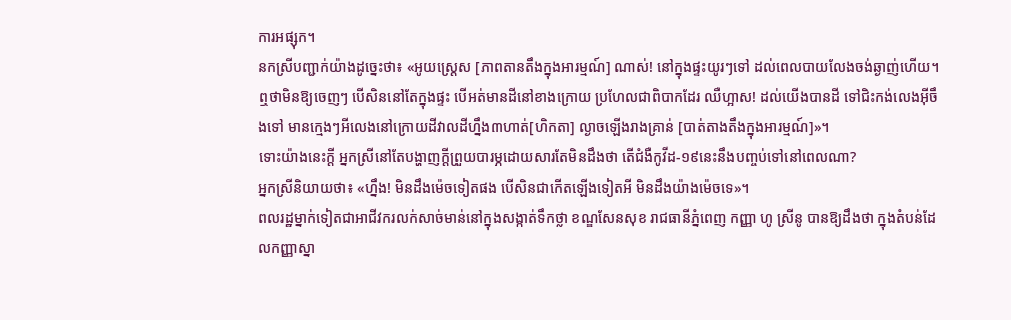ការអផ្សុក។
នកស្រីបញ្ជាក់យ៉ាងដូច្នេះថា៖ «អូយស្រ្តេស [ភាពតានតឹងក្នុងអារម្មណ៍] ណាស់! នៅក្នុងផ្ទះយូរៗទៅ ដល់ពេលបាយលែងចង់ឆ្ងាញ់ហើយ។ ឮថាមិនឱ្យចេញៗ បើសិននៅតែក្នុងផ្ទះ បើអត់មានដីនៅខាងក្រោយ ប្រហែលជាពិបាកដែរ ឈឺហ្អាស! ដល់យើងបានដី ទៅជិះកង់លេងអ៊ីចឹងទៅ មានក្មេងៗអីលេងនៅក្រោយដីវាលដីហ្នឹង៣ហាត់[ហិកតា] ល្ងាចឡើងរាងគ្រាន់ [បាត់តាងតឹងក្នុងអារម្មណ៍]»។
ទោះយ៉ាងនេះក្តី អ្នកស្រីនៅតែបង្ហាញក្តីព្រួយបារម្ភដោយសារតែមិនដឹងថា តើជំងឺកូវីដ-១៩នេះនឹងបញ្ចប់ទៅនៅពេលណា?
អ្នកស្រីនិយាយថា៖ «ហ្នឹង! មិនដឹងម៉េចទៀតផង បើសិនជាកើតឡើងទៀតអី មិនដឹងយ៉ាងម៉េចទេ»។
ពលរដ្ឋម្នាក់ទៀតជាអាជីវករលក់សាច់មាន់នៅក្នុងសង្កាត់ទឹកថ្លា ខណ្ឌសែនសុខ រាជធានីភ្នំពេញ កញ្ញា ហូ ស្រីនូ បានឱ្យដឹងថា ក្នុងតំបន់ដែលកញ្ញាស្នា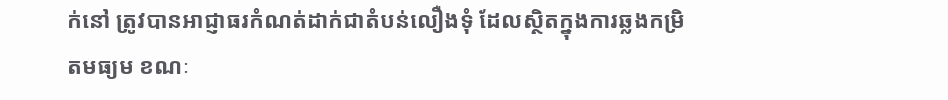ក់នៅ ត្រូវបានអាជ្ញាធរកំណត់ដាក់ជាតំបន់លឿងទុំ ដែលស្ថិតក្នុងការឆ្លងកម្រិតមធ្យម ខណៈ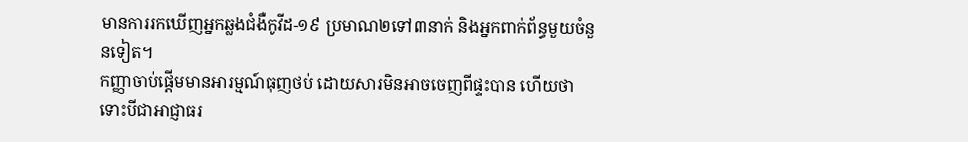មានការរកឃើញអ្នកឆ្លងជំងឺកូវីដ-១៩ ប្រមាណ២ទៅ៣នាក់ និងអ្នកពាក់ព័ន្ធមួយចំនួនទៀត។
កញ្ញាចាប់ផ្តើមមានអារម្មណ៍ធុញថប់ ដោយសារមិនអាចចេញពីផ្ទះបាន ហើយថា ទោះបីជាអាជ្ញាធរ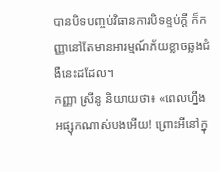បានបិទបញ្ចប់វិធានការបិទខ្ទប់ក្តី ក៏កញ្ញានៅតែមានអារម្មណ៍ភ័យខ្លាចឆ្លងជំងឺនេះដដែល។
កញ្ញា ស្រីនូ និយាយថា៖ «ពេលហ្នឹងអផ្សុកណាស់បងអើយ! ព្រោះអីនៅក្នុ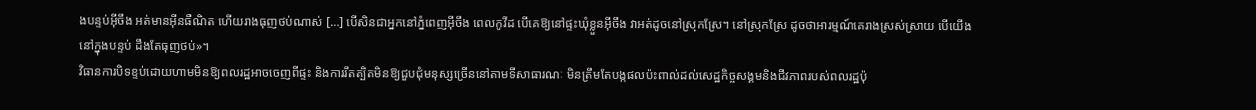ងបន្ទប់អ៊ីចឹង អត់មានអ៊ីនធឺណិត ហើយរាងធុញថប់ណាស់ […] បើសិនជាអ្នកនៅភ្នំពេញអ៊ីចឹង ពេលកូវីដ បើគេឱ្យនៅផ្ទះឃុំខ្លួនអ៊ីចឹង វាអត់ដូចនៅស្រុកស្រែ។ នៅស្រុកស្រែ ដូចថាអារម្មណ៍គេរាងស្រស់ស្រាយ បើយើងនៅក្នុងបន្ទប់ ដឹងតែធុញថប់»។
វិធានការបិទខ្ទប់ដោយហាមមិនឱ្យពលរដ្ឋអាចចេញពីផ្ទះ និងការរឹតត្បិតមិនឱ្យជួបជុំមនុស្សច្រើននៅតាមទីសាធារណៈ មិនត្រឹមតែបង្កផលប៉ះពាល់ដល់សេដ្ឋកិច្ចសង្គមនិងជីវភាពរបស់ពលរដ្ឋប៉ុ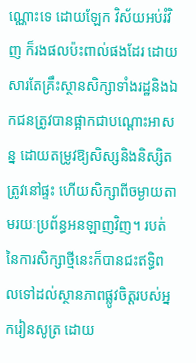ណ្ណោះទេ ដោយឡែក វិស័យអប់រំវិញ ក៏រងផលប៉ះពាល់ផងដែរ ដោយសារតែគ្រឹះស្ថានសិក្សាទាំងរដ្ឋនិងឯកជនត្រូវបានផ្អាកជាបណ្តោះអាសន្ន ដោយតម្រូវឱ្យសិស្សនិងនិស្សិតត្រូវនៅផ្ទះ ហើយសិក្សាពីចម្ងាយតាមរយៈប្រព័ន្ធអនឡាញវិញ។ របត់នៃការសិក្សាថ្មីនេះក៏បានជះឥទ្ធិពលទៅដល់ស្ថានភាពផ្លូវចិត្តរបស់អ្នករៀនសូត្រ ដោយ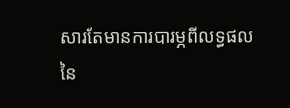សារតែមានការបារម្ភពីលទ្ធផលនៃ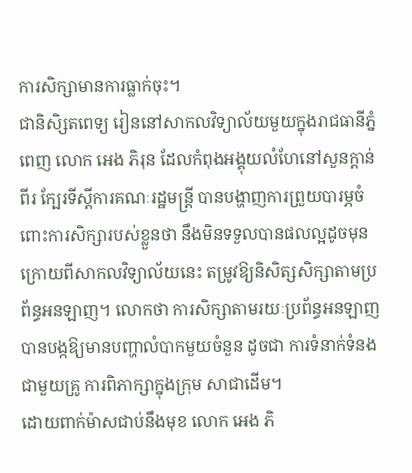ការសិក្សាមានការធ្លាក់ចុះ។
ជានិសិ្សតពេទ្យ រៀននៅសាកលវិទ្យាល័យមួយក្នុងរាជធានីភ្នំពេញ លោក អេង ភិរុន ដែលកំពុងអង្គុយលំហែនៅសួនក្តាន់ពីរ ក្បែរទីស្តីការគណៈរដ្ឋមន្រ្តី បានបង្ហាញការព្រួយបារម្ភចំពោះការសិក្សារបស់ខ្លួនថា នឹងមិនទទួលបានផលល្អដូចមុន ក្រោយពីសាកលវិទ្យាល័យនេះ តម្រូវឱ្យនិសិត្សសិក្សាតាមប្រព័ន្ធអនឡាញ។ លោកថា ការសិក្សាតាមរយៈប្រព័ន្ធអនឡាញបានបង្កឱ្យមានបញ្ហាលំបាកមួយចំនួន ដូចជា ការទំនាក់ទំនងជាមួយគ្រូ ការពិភាក្សាក្នុងក្រុម សាជាដើម។
ដោយពាក់ម៉ាសជាប់នឹងមុខ លោក អេង ភិ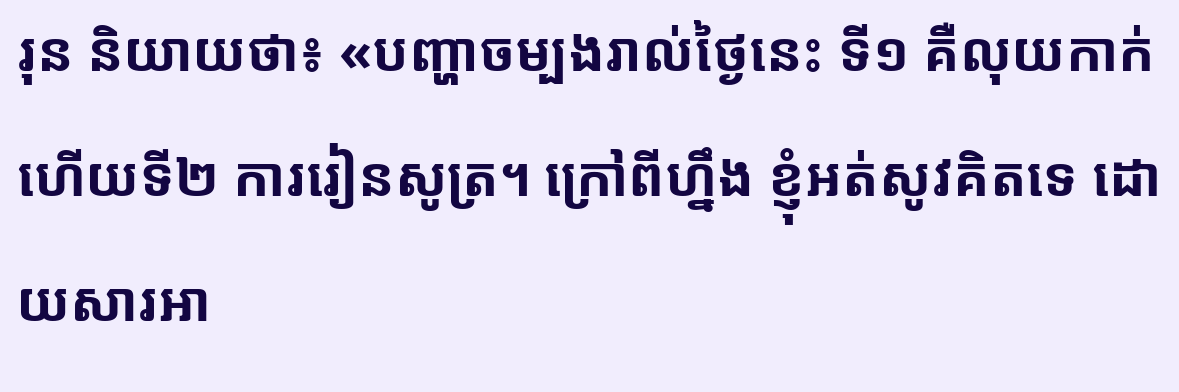រុន និយាយថា៖ «បញ្ហាចម្បងរាល់ថ្ងៃនេះ ទី១ គឺលុយកាក់ ហើយទី២ ការរៀនសូត្រ។ ក្រៅពីហ្នឹង ខ្ញុំអត់សូវគិតទេ ដោយសារអា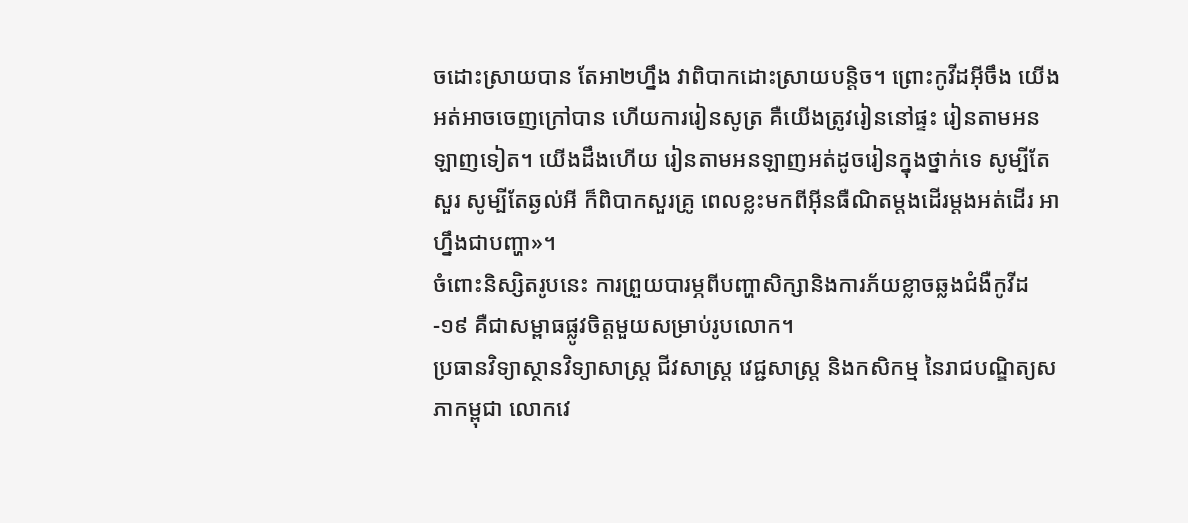ចដោះស្រាយបាន តែអា២ហ្នឹង វាពិបាកដោះស្រាយបន្តិច។ ព្រោះកូវីដអ៊ីចឹង យើងអត់អាចចេញក្រៅបាន ហើយការរៀនសូត្រ គឺយើងត្រូវរៀននៅផ្ទះ រៀនតាមអនឡាញទៀត។ យើងដឹងហើយ រៀនតាមអនឡាញអត់ដូចរៀនក្នុងថ្នាក់ទេ សូម្បីតែសួរ សូម្បីតែឆ្ងល់អី ក៏ពិបាកសួរគ្រូ ពេលខ្លះមកពីអ៊ីនធឺណិតម្តងដើរម្តងអត់ដើរ អាហ្នឹងជាបញ្ហា»។
ចំពោះនិស្សិតរូបនេះ ការព្រួយបារម្ភពីបញ្ហាសិក្សានិងការភ័យខ្លាចឆ្លងជំងឺកូវីដ-១៩ គឺជាសម្ពាធផ្លូវចិត្តមួយសម្រាប់រូបលោក។
ប្រធានវិទ្យាស្ថានវិទ្យាសាស្រ្ត ជីវសាស្រ្ត វេជ្ជសាស្រ្ត និងកសិកម្ម នៃរាជបណ្ឌិត្យសភាកម្ពុជា លោកវេ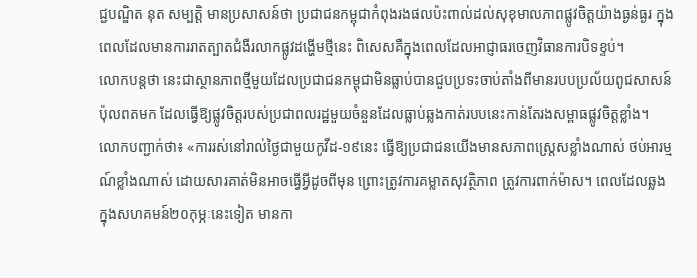ជ្ជបណ្ឌិត នុត សម្បត្តិ មានប្រសាសន៍ថា ប្រជាជនកម្ពុជាកំពុងរងផលប៉ះពាល់ដល់សុខុមាលភាពផ្លូវចិត្តយ៉ាងធ្ងន់ធ្ងរ ក្នុងពេលដែលមានការរាតត្បាតជំងឺរលាកផ្លូវដង្ហើមថ្មីនេះ ពិសេសគឺក្នុងពេលដែលអាជ្ញាធរចេញវិធានការបិទខ្ទប់។
លោកបន្តថា នេះជាស្ថានភាពថ្មីមួយដែលប្រជាជនកម្ពុជាមិនធ្លាប់បានជួបប្រទះចាប់តាំងពីមានរបបប្រល័យពូជសាសន៍ប៉ុលពតមក ដែលធ្វើឱ្យផ្លូវចិត្តរបស់ប្រជាពលរដ្ឋមួយចំនួនដែលធ្លាប់ឆ្លងកាត់របបនេះកាន់តែរងសម្ពាធផ្លូវចិត្តខ្លាំង។
លោកបញ្ជាក់ថា៖ «ការរស់នៅរាល់ថ្ងៃជាមួយកូវីដ-១៩នេះ ធ្វើឱ្យប្រជាជនយើងមានសភាពស្រ្តេសខ្លាំងណាស់ ថប់អារម្មណ៍ខ្លាំងណាស់ ដោយសារគាត់មិនអាចធ្វើអ្វីដូចពីមុន ព្រោះត្រូវការគម្លាតសុវត្ថិភាព ត្រូវការពាក់ម៉ាស។ ពេលដែលឆ្លងក្នុងសហគមន៍២០កុម្ភៈនេះទៀត មានកា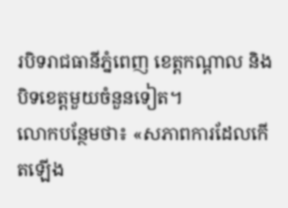របិទរាជធានីភ្នំពេញ ខេត្តកណ្តាល និងបិទខេត្តមួយចំនួនទៀត។
លោកបន្ថែមថា៖ «សភាពការដែលកើតឡើង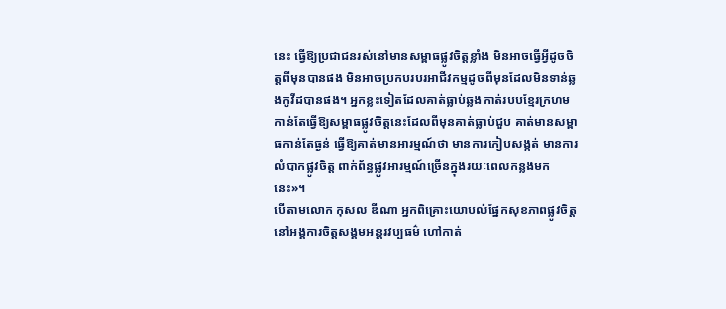នេះ ធ្វើឱ្យប្រជាជនរស់នៅមានសម្ពាធផ្លូវចិត្តខ្លាំង មិនអាចធ្វើអ្វីដូចចិត្តពីមុនបានផង មិនអាចប្រកបរបរអាជីវកម្មដូចពីមុនដែលមិនទាន់ឆ្លងកូវីដបានផង។ អ្នកខ្លះទៀតដែលគាត់ធ្លាប់ឆ្លងកាត់របបខ្មែរក្រហម កាន់តែធ្វើឱ្យសម្ពាធផ្លូវចិត្តនេះដែលពីមុនគាត់ធ្លាប់ជួប គាត់មានសម្ពាធកាន់តែធ្ងន់ ធ្វើឱ្យគាត់មានអារម្មណ៍ថា មានការកៀបសង្កត់ មានការលំបាកផ្លូវចិត្ត ពាក់ព័ន្ធផ្លូវអារម្មណ៍ច្រើនក្នុងរយៈពេលកន្លងមកនេះ»។
បើតាមលោក កុសល ឌីណា អ្នកពិគ្រោះយោបល់ផ្នែកសុខភាពផ្លូវចិត្តនៅអង្គការចិត្តសង្គមអន្តរវប្បធម៌ ហៅកាត់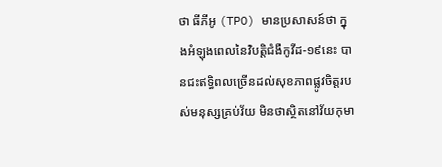ថា ធីភីអូ (TPO) មានប្រសាសន៍ថា ក្នុងអំឡុងពេលនៃវិបត្តិជំងឺកូវីដ-១៩នេះ បានជះឥទ្ធិពលច្រើនដល់សុខភាពផ្លូវចិត្តរបស់មនុស្សគ្រប់វ័យ មិនថាស្ថិតនៅវ័យកុមា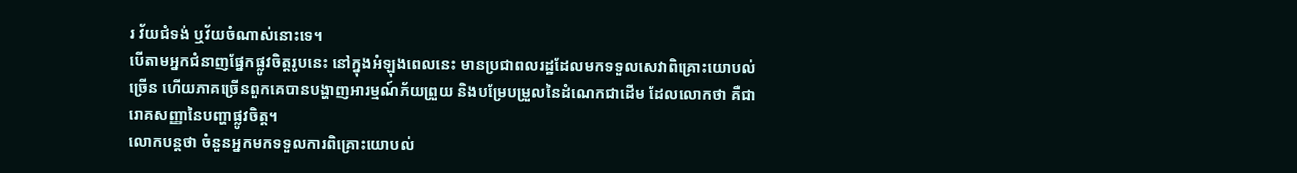រ វ័យជំទង់ ឬវ័យចំណាស់នោះទេ។
បើតាមអ្នកជំនាញផ្នែកផ្លូវចិត្តរូបនេះ នៅក្នុងអំឡុងពេលនេះ មានប្រជាពលរដ្ឋដែលមកទទួលសេវាពិគ្រោះយោបល់ច្រើន ហើយភាគច្រើនពួកគេបានបង្ហាញអារម្មណ៍ភ័យព្រួយ និងបម្រែបម្រួលនៃដំណេកជាដើម ដែលលោកថា គឺជារោគសញ្ញានៃបញ្ហាផ្លូវចិត្ត។
លោកបន្តថា ចំនួនអ្នកមកទទួលការពិគ្រោះយោបល់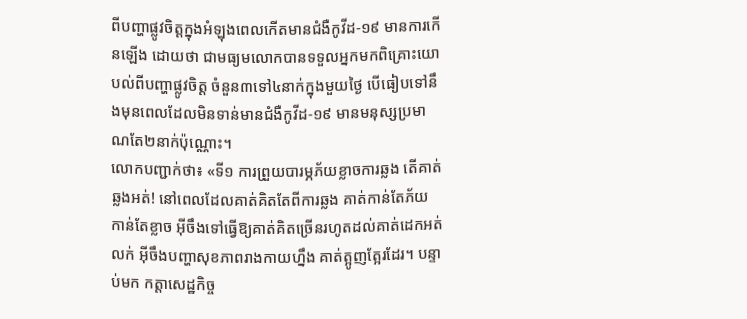ពីបញ្ហាផ្លូវចិត្តក្នុងអំឡុងពេលកើតមានជំងឺកូវីដ-១៩ មានការកើនឡើង ដោយថា ជាមធ្យមលោកបានទទួលអ្នកមកពិគ្រោះយោបល់ពីបញ្ហាផ្លូវចិត្ត ចំនួន៣ទៅ៤នាក់ក្នុងមួយថ្ងៃ បើធៀបទៅនឹងមុនពេលដែលមិនទាន់មានជំងឺកូវីដ-១៩ មានមនុស្សប្រមាណតែ២នាក់ប៉ុណ្ណោះ។
លោកបញ្ជាក់ថា៖ «ទី១ ការព្រួយបារម្ភភ័យខ្លាចការឆ្លង តើគាត់ឆ្លងអត់! នៅពេលដែលគាត់គិតតែពីការឆ្លង គាត់កាន់តែភ័យ កាន់តែខ្លាច អ៊ីចឹងទៅធ្វើឱ្យគាត់គិតច្រើនរហូតដល់គាត់ដេកអត់លក់ អ៊ីចឹងបញ្ហាសុខភាពរាងកាយហ្នឹង គាត់ត្អូញត្អែរដែរ។ បន្ទាប់មក កត្តាសេដ្ឋកិច្ច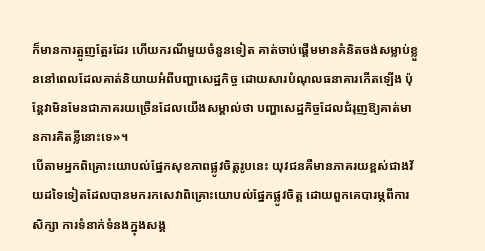ក៏មានការត្អូញត្អែរដែរ ហើយករណីមួយចំនួនទៀត គាត់ចាប់ផ្តើមមានគំនិតចង់សម្លាប់ខ្លួននៅពេលដែលគាត់និយាយអំពីបញ្ហាសេដ្ឋកិច្ច ដោយសារបំណុលធនាគារកើតឡើង ប៉ុន្តែវាមិនមែនជាភាគរយច្រើនដែលយើងសម្គាល់ថា បញ្ហាសេដ្ឋកិច្ចដែលជំរុញឱ្យគាត់មានការគិតខ្លីនោះទេ»។
បើតាមអ្នកពិគ្រោះយោបល់ផ្នែកសុខភាពផ្លូវចិត្តរូបនេះ យុវជនគឺមានភាគរយខ្ពស់ជាងវ័យដទៃទៀតដែលបានមករកសេវាពិគ្រោះយោបល់ផ្នែកផ្លូវចិត្ត ដោយពួកគេបារម្ភពីការសិក្សា ការទំនាក់ទំនងក្នុងសង្គ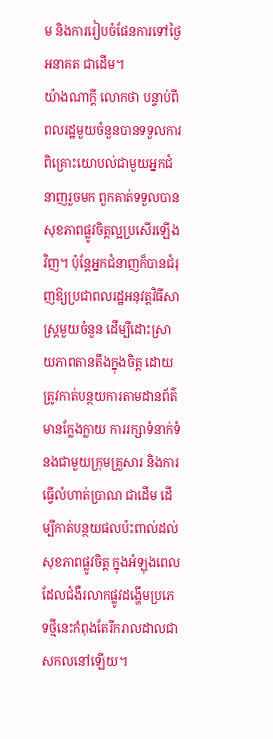ម និងការរៀបចំផែនការទៅថ្ងៃអនាគត ជាដើម។
យ៉ាងណាក្តី លោកថា បន្ទាប់ពីពលរដ្ឋមួយចំនួនបានទទួលការពិគ្រោះយោបល់ជាមួយអ្នកជំនាញរួចមក ពួកគាត់ទទួលបានសុខភាពផ្លូវចិត្តល្អប្រសើរឡើងវិញ។ ប៉ុន្តែអ្នកជំនាញក៏បានជំរុញឱ្យប្រជាពលរដ្ឋអនុវត្តវិធីសាស្រ្តមួយចំនួន ដើម្បីដោះស្រាយភាពតានតឹងក្នុងចិត្ត ដោយត្រូវកាត់បន្ថយការតាមដានព័ត៌មានក្លែងក្លាយ ការរក្សាទំនាក់ទំនងជាមួយក្រុមគ្រួសារ និងការធ្វើលំហាត់ប្រាណ ជាដើម ដើម្បីកាត់បន្ថយផលប៉ះពាល់ដល់សុខភាពផ្លូវចិត្ត ក្នុងអំឡុងពេលដែលជំងឺរលាកផ្លូវដង្ហើមប្រភេទថ្មីនេះកំពុងតែរីករាលដាលជាសកលនៅឡើយ។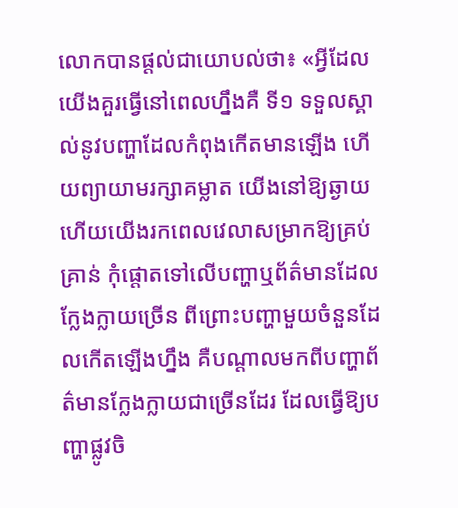លោកបានផ្តល់ជាយោបល់ថា៖ «អ្វីដែលយើងគួរធ្វើនៅពេលហ្នឹងគឺ ទី១ ទទួលស្គាល់នូវបញ្ហាដែលកំពុងកើតមានឡើង ហើយព្យាយាមរក្សាគម្លាត យើងនៅឱ្យឆ្ងាយ ហើយយើងរកពេលវេលាសម្រាកឱ្យគ្រប់គ្រាន់ កុំផ្តោតទៅលើបញ្ហាឬព័ត៌មានដែលក្លែងក្លាយច្រើន ពីព្រោះបញ្ហាមួយចំនួនដែលកើតឡើងហ្នឹង គឺបណ្តាលមកពីបញ្ហាព័ត៌មានក្លែងក្លាយជាច្រើនដែរ ដែលធ្វើឱ្យបញ្ហាផ្លូវចិ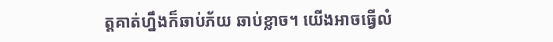ត្តគាត់ហ្នឹងក៏ឆាប់ភ័យ ឆាប់ខ្លាច។ យើងអាចធ្វើលំ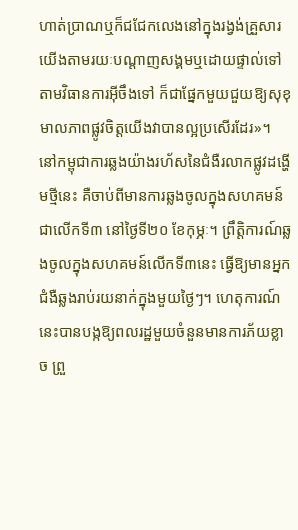ហាត់ប្រាណឬក៏ជជែកលេងនៅក្នុងរង្វង់គ្រួសារយើងតាមរយៈបណ្តាញសង្គមឬដោយផ្ទាល់ទៅតាមវិធានការអ៊ីចឹងទៅ ក៏ជាផ្នែកមួយជួយឱ្យសុខុមាលភាពផ្លូវចិត្តយើងវាបានល្អប្រសើរដែរ»។
នៅកម្ពុជាការឆ្លងយ៉ាងរហ័សនៃជំងឺរលាកផ្លូវដង្ហើមថ្មីនេះ គឺចាប់ពីមានការឆ្លងចូលក្នុងសហគមន៍ជាលើកទី៣ នៅថ្ងៃទី២០ ខែកុម្ភៈ។ ព្រឹត្តិការណ៍ឆ្លងចូលក្នុងសហគមន៍លើកទី៣នេះ ធ្វើឱ្យមានអ្នកជំងឺឆ្លងរាប់រយនាក់ក្នុងមួយថ្ងៃៗ។ ហេតុការណ៍នេះបានបង្កឱ្យពលរដ្ឋមួយចំនួនមានការភ័យខ្លាច ព្រួ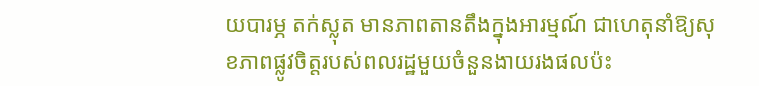យបារម្ភ តក់ស្លុត មានភាពតានតឹងក្នុងអារម្មណ៍ ជាហេតុនាំឱ្យសុខភាពផ្លូវចិត្តរបស់ពលរដ្ឋមួយចំនួនងាយរងផលប៉ះ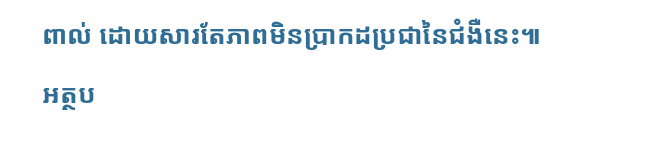ពាល់ ដោយសារតែភាពមិនប្រាកដប្រជានៃជំងឺនេះ៕
អត្ថប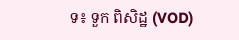ទ៖ ទួក ពិសិដ្ឋ (VOD)